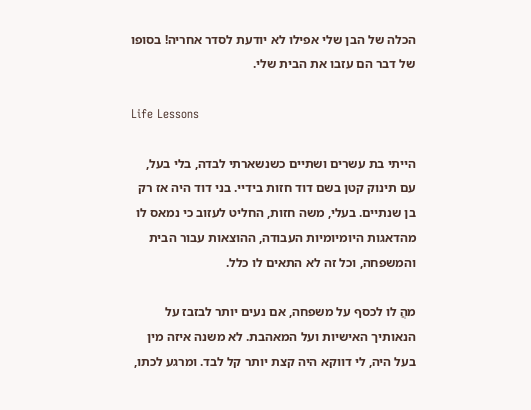הכלה של הבן שלי אפילו לא יודעת לסדר אחריה! בסופו של דבר הם עזבו את הבית שלי.

Life Lessons

הייתי בת עשרים ושתיים כשנשארתי לבדה, בלי בעל, עם תינוק קטן בשם דוד חזות בידיי. בני דוד היה אז רק בן שנתיים. בעלי, משה חזות, החליט לעזוב כי נמאס לו מהדאגות היומיומיות העבודה, ההוצאות עבור הבית והמשפחה, וכל זה לא התאים לו כלל.

מהֲ לו לכסף על משפחה, אם נעים יותר לבזבז על הנאותיך האישיות ועל המאהבת. לא משנה איזה מין בעל היה, לי דווקא היה קצת יותר קל לבד. ומרגע לכתו,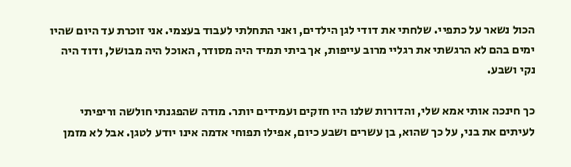הכול נשאר על כתפיי. שלחתי את דודי לגן הילדים, ואני התחלתי לעבוד בעצמי. אני זוכרת עד היום שהיו ימים בהם לא הרגשתי את רגליי מרוב עייפות, אך ביתי תמיד היה מסודר, האוכל היה מבושל, ודוד היה נקי ושבע.

כך חינכה אותי אמא שלי, והדורות שלנו היו חזקים ועמידים יותר. מודה שהפגנתי חולשה וריפיתי לעיתים את בני, על כך שהוא, בן עשרים ושבע כיום, אפילו תפוחי אדמה אינו יודע לטגן. אבל לא מזמן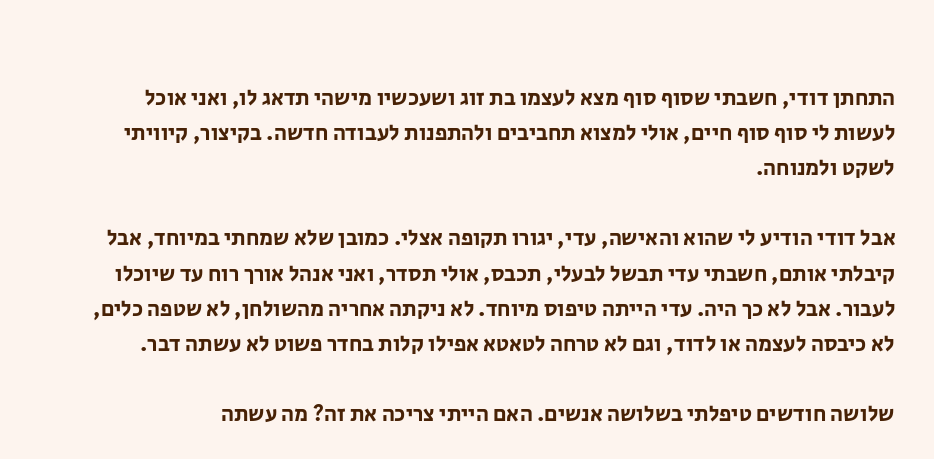התחתן דודי, חשבתי שסוף סוף מצא לעצמו בת זוג ושעכשיו מישהי תדאג לו, ואני אוכל לעשות לי סוף סוף חיים, אולי למצוא תחביבים ולהתפנות לעבודה חדשה. בקיצור, קיוויתי לשקט ולמנוחה.

אבל דודי הודיע לי שהוא והאישה, עדי, יגורו תקופה אצלי. כמובן שלא שמחתי במיוחד, אבל קיבלתי אותם, חשבתי עדי תבשל לבעלי, תכבס, אולי תסדר, ואני אנהל אורך רוח עד שיוכלו לעבור. אבל לא כך היה. עדי הייתה טיפוס מיוחד. לא ניקתה אחריה מהשולחן, לא שטפה כלים, לא כיבסה לעצמה או לדוד, וגם לא טרחה לטאטא אפילו קלות בחדר פשוט לא עשתה דבר.

שלושה חודשים טיפלתי בשלושה אנשים. האם הייתי צריכה את זה? מה עשתה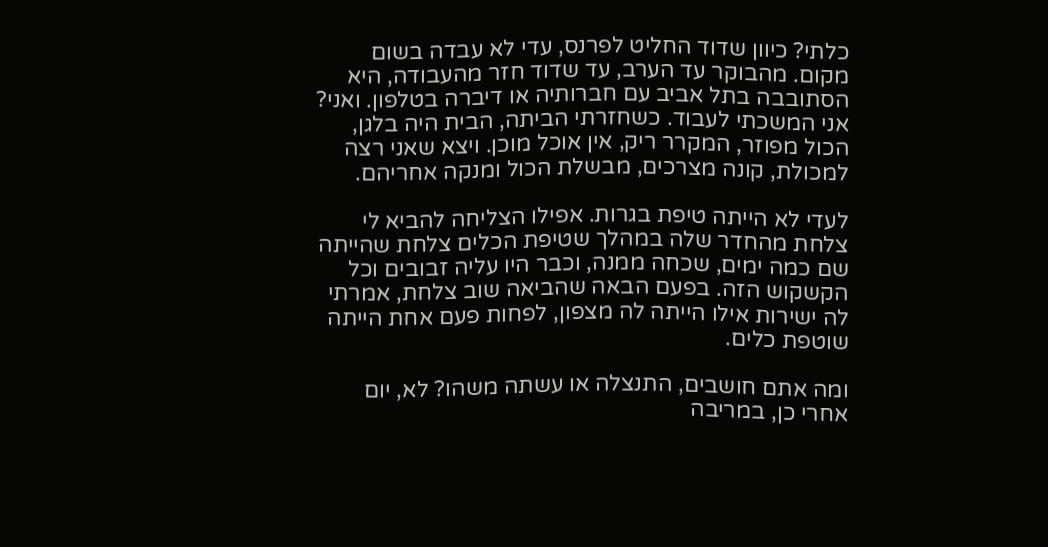כלתי? כיוון שדוד החליט לפרנס, עדי לא עבדה בשום מקום. מהבוקר עד הערב, עד שדוד חזר מהעבודה, היא הסתובבה בתל אביב עם חברותיה או דיברה בטלפון. ואני? אני המשכתי לעבוד. כשחזרתי הביתה, הבית היה בלגן, הכול מפוזר, המקרר ריק, אין אוכל מוכן. ויצא שאני רצה למכולת, קונה מצרכים, מבשלת הכול ומנקה אחריהם.

לעדי לא הייתה טיפת בגרות. אפילו הצליחה להביא לי צלחת מהחדר שלה במהלך שטיפת הכלים צלחת שהייתה שם כמה ימים, שכחה ממנה, וכבר היו עליה זבובים וכל הקשקוש הזה. בפעם הבאה שהביאה שוב צלחת, אמרתי לה ישירות אילו הייתה לה מצפון, לפחות פעם אחת הייתה שוטפת כלים.

ומה אתם חושבים, התנצלה או עשתה משהו? לא, יום אחרי כן, במריבה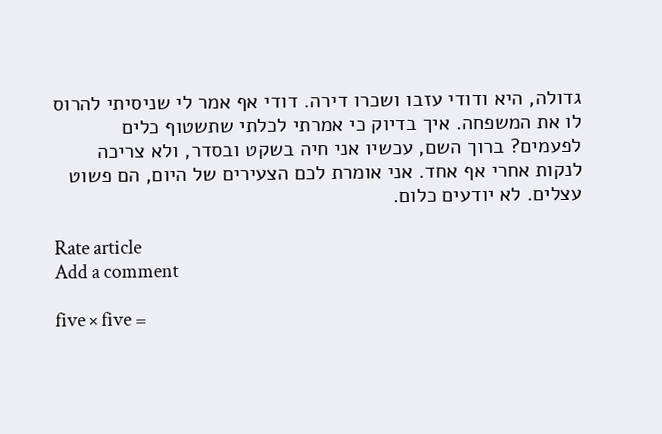גדולה, היא ודודי עזבו ושכרו דירה. דודי אף אמר לי שניסיתי להרוס לו את המשפחה. איך בדיוק כי אמרתי לכלתי שתשטוף כלים לפעמים? ברוך השם, עכשיו אני חיה בשקט ובסדר, ולא צריכה לנקות אחרי אף אחד. אני אומרת לכם הצעירים של היום, הם פשוט עצלים. לא יודעים כלום.

Rate article
Add a comment

five × five =